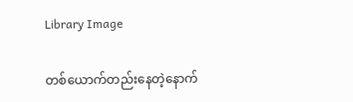Library Image

တစ်ယောက်တည်းနေတဲ့နောက်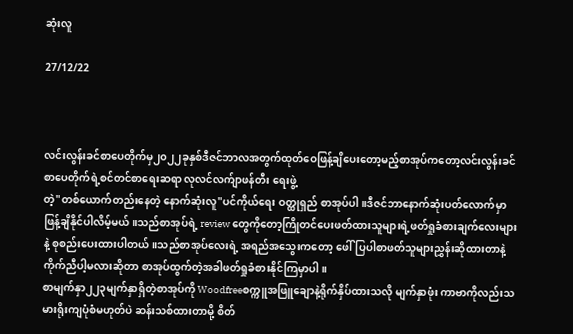ဆုံးလူ

27/12/22



လင်းလွန်းခင်စာပေတိုက်မှ၂၀၂၂ခုနှစ်ဒီဇင်ဘာလအတွက်ထုတ်ဝေဖြန့်ချိပေးတော့မည့်စာအုပ်ကတော့လင်းလွန်းခင်စာပေတိုက်ရဲ့စင်တင်စာရေးဆရာ လုလင်လက်ျာဖန်တီး ရေးဖွဲ့
တဲ့"တစ်ယောက်တည်းနေတဲ့ နောက်ဆုံးလူ"ပင်ကိုယ်ရေး ဝတ္ထုရှည် စာအုပ်ပါ။ဒီဇင်ဘာနောက်ဆုံးပတ်လောက်မှာဖြန့်ချိနိုင်ပါလိမ့်မယ်။သည်စာအုပ်ရဲ့ review တွေကိုတော့ကြိုတင်ပေးဖတ်ထားသူများရဲ့ဖတ်ရှုခံစားချက်လေးများနဲ့ စုစည်းပေးထားပါတယ်။သည်စာအုပ်လေးရဲ့ အရည်အသွေးကတော့ ဖေါ်ပြပါစာဖတ်သူများညွှန်းဆိုထားတာနဲ့ ကိုက်ညီပါ့မလားဆိုတာ စာအုပ်ထွက်တဲ့အခါဖတ်ရှုခံစားနိုင်ကြမှာပါ။
စာမျက်နှာ၂၂၃မျက်နှာရှိတဲ့စာအုပ်ကို Woodfreeစက္ကူအဖြူချောနဲ့ရိုက်နှိပ်ထားသလို မျက်နှာဖုံး ကာဗာကိုလည်းသမားရိုးကျပုံစံမဟုတ်ပဲ ဆန်းသစ်ထားတာမို့ စိတ်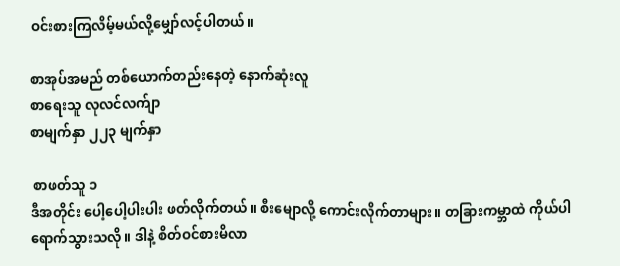ဝင်းစားကြလိမ့်မယ်လို့မျှော်လင့်ပါတယ်။

စာအုပ်အမည် တစ်ယောက်တည်းနေတဲ့ နောက်ဆုံးလူ
စာရေးသူ လုလင်လက်ျာ
စာမျက်နှာ ၂၂၃ မျက်နှာ

 စာဖတ်သူ ၁
ဒီအတိုင်း ပေါ့ပေါ့ပါးပါး ဖတ်လိုက်တယ်။ စီးမျောလို့ ကောင်းလိုက်တာများ။ တခြားကမ္ဘာထဲ ကိုယ်ပါရောက်သွားသလို။ ဒါနဲ့ စိတ်ဝင်စားမိလာ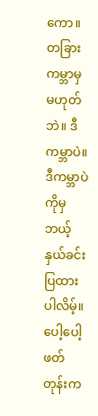ကော။ တခြားကမ္ဘာမှ မဟုတ်ဘဲ။ ဒီကမ္ဘာပဲ။ ဒီကမ္ဘာပဲကိုမှ ဘယ့်နှယ်ခင်းပြထားပါလိမ့်။ ပေါ့ပေါ့ဖတ်တုန်းက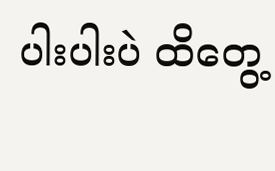ပါးပါးပဲ ထိတွေ့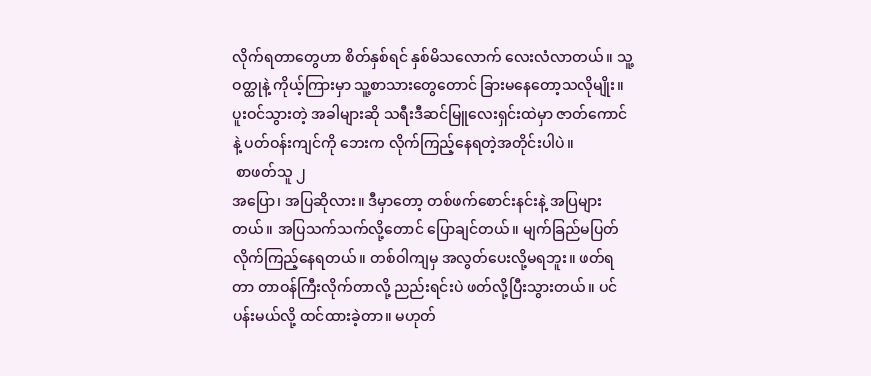လိုက်ရတာတွေဟာ စိတ်နှစ်ရင် နှစ်မိသလောက် လေးလံလာတယ်။ သူ့ဝတ္ထုနဲ့ ကိုယ့်ကြားမှာ သူ့စာသားတွေတောင် ခြားမနေတော့သလိုမျိုး။ ပူးဝင်သွားတဲ့ အခါများဆို သရီးဒီဆင်မြူလေးရှင်းထဲမှာ ဇာတ်ကောင်နဲ့ ပတ်ဝန်းကျင်ကို ဘေးက လိုက်ကြည့်နေရတဲ့အတိုင်းပါပဲ။
 စာဖတ်သူ ၂
အပြော၊ အပြဆိုလား။ ဒီမှာတော့ တစ်ဖက်စောင်းနင်းနဲ့ အပြများတယ်။ အပြသက်သက်လို့တောင် ပြောချင်တယ်။ မျက်ခြည်မပြတ် လိုက်ကြည့်နေရတယ်။ တစ်ဝါကျမှ အလွတ်ပေးလို့မရဘူး။ ဖတ်ရတာ တာဝန်ကြီးလိုက်တာလို့ ညည်းရင်းပဲ ဖတ်လို့ပြီးသွားတယ်။ ပင်ပန်းမယ်လို့ ထင်ထားခဲ့တာ။ မဟုတ်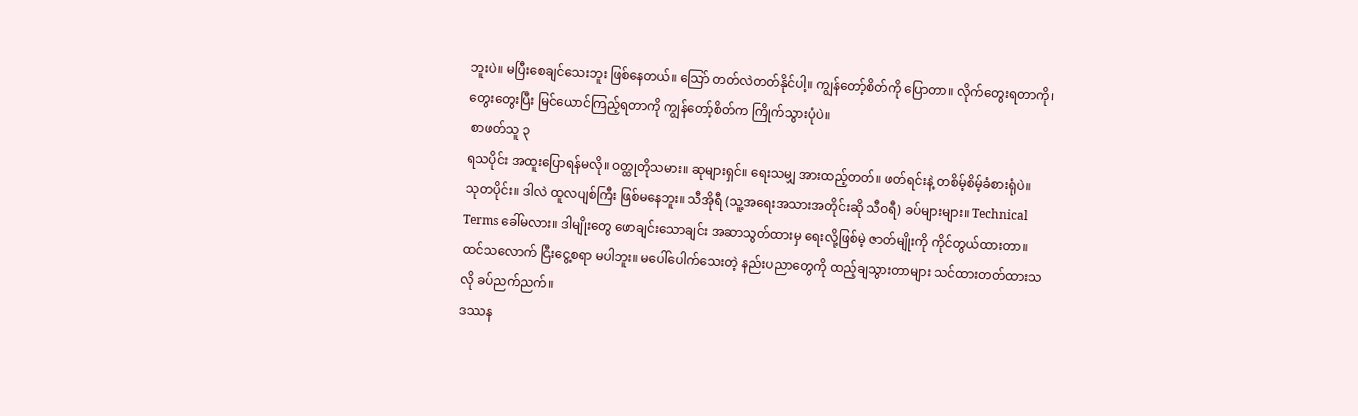ဘူးပဲ။ မပြီးစေချင်သေးဘူး ဖြစ်နေတယ်။ သြော် တတ်လဲတတ်နိုင်ပါ့။ ကျွန်တော့်စိတ်ကို ပြောတာ။ လိုက်တွေးရတာကို၊ တွေးတွေးပြီး မြင်ယောင်ကြည့်ရတာကို ကျွန်တော့်စိတ်က ကြိုက်သွားပုံပဲ။
 စာဖတ်သူ ၃
ရသပိုင်း အထူးပြောရန်မလို။ ဝတ္ထုတိုသမား။ ဆုများရှင်။ ရေးသမျှ အားထည့်တတ်။ ဖတ်ရင်းနဲ့ တစိမ့်စိမ့်ခံစားရုံပဲ။
သုတပိုင်း။ ဒါလဲ ထူလပျစ်ကြီး ဖြစ်မနေဘူး။ သီအိုရီ (သူ့အရေးအသားအတိုင်းဆို သီဝရီ) ခပ်များများ။ Technical Terms ခေါ်မလား။ ဒါမျိုးတွေ ဖောချင်းသောချင်း အဆာသွတ်ထားမှ ရေးလို့ဖြစ်မဲ့ ဇာတ်မျိုးကို ကိုင်တွယ်ထားတာ။ ထင်သလောက် ငြီးငွေ့စရာ မပါဘူး။ မပေါ်ပေါက်သေးတဲ့ နည်းပညာတွေကို ထည့်ချသွားတာများ သင်ထားတတ်ထားသလို ခပ်ညက်ညက်။
ဒဿန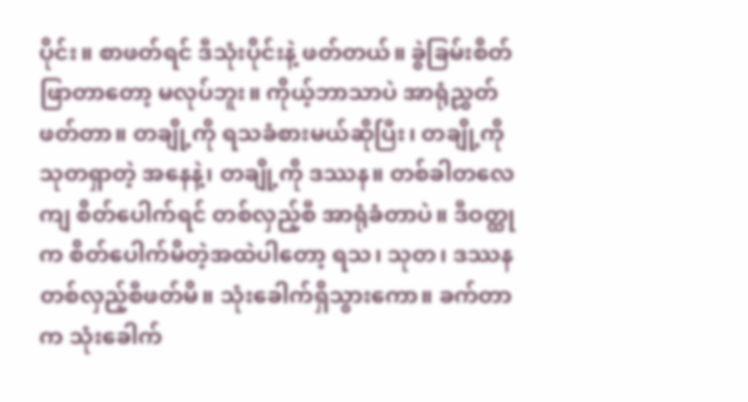ပိုင်း။ စာဖတ်ရင် ဒီသုံးပိုင်းနဲ့ ဖတ်တယ်။ ခွဲခြမ်းစိတ်ဖြာတာတော့ မလုပ်ဘူး။ ကိုယ့်ဘာသာပဲ အာရုံညွှတ်ဖတ်တာ။ တချို့ကို ရသခံစားမယ်ဆိုပြီး၊ တချို့ကို သုတရှာတဲ့ အနေနဲ့၊ တချို့ကို ဒဿန။ တစ်ခါတလေကျ စိတ်ပေါက်ရင် တစ်လှည့်စီ အာရုံခံတာပဲ။ ဒီဝတ္ထုက စိတ်ပေါက်မိတဲ့အထဲပါတော့ ရသ၊ သုတ၊ ဒဿန တစ်လှည့်စီဖတ်မိ။ သုံးခေါက်ရှိသွားကော။ ခက်တာက သုံးခေါက်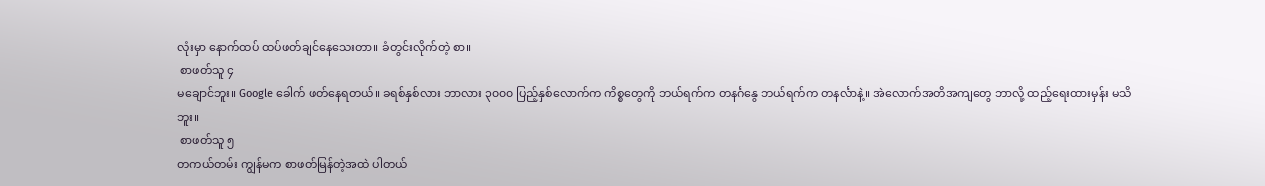လုံးမှာ နောက်ထပ် ထပ်ဖတ်ချင်နေသေးတာ။ ခံတွင်းလိုက်တဲ့ စာ။
 စာဖတ်သူ ၄
မချောင်ဘူး။ Google ခေါက် ဖတ်နေရတယ်။ ခရစ်နှစ်လား ဘာလား ၃၀၀၀ ပြည့်နှစ်လောက်က ကိစ္စတွေကို ဘယ်ရက်က တနင်္ဂနွေ ဘယ်ရက်က တနင်္လာနဲ့။ အဲလောက်အတိအကျတွေ ဘာလို့ ထည့်ရေးထားမှန်း မသိဘူး။
 စာဖတ်သူ ၅
တကယ်တမ်း ကျွန်မက စာဖတ်မြန်တဲ့အထဲ ပါတယ်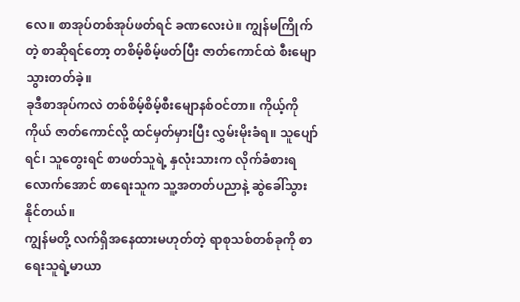လေ။ စာအုပ်တစ်အုပ်ဖတ်ရင် ခဏလေးပဲ။ ကျွန်မကြိုက်တဲ့ စာဆိုရင်တော့ တစိမ့်စိမ့်ဖတ်ပြီး ဇာတ်ကောင်ထဲ စီးမျောသွားတတ်ခဲ့။
ခုဒီစာအုပ်ကလဲ တစ်စိမ့်စိမ့်စီးမျောနစ်ဝင်တာ။ ကိုယ့်ကိုကိုယ် ဇာတ်ကောင်လို့ ထင်မှတ်မှားပြီး လွှမ်းမိုးခံရ။ သူပျော်ရင်၊ သူတွေးရင် စာဖတ်သူရဲ့ နှလုံးသားက လိုက်ခံစားရလောက်အောင် စာရေးသူက သူ့အတတ်ပညာနဲ့ ဆွဲခေါ်သွားနိုင်တယ်။
ကျွန်မတို့ လက်ရှိအနေထားမဟုတ်တဲ့ ရာစုသစ်တစ်ခုကို စာရေးသူရဲ့မာယာ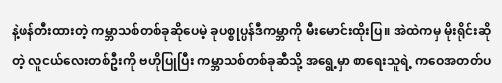နဲ့ဖန်တီးထားတဲ့ ကမ္ဘာသစ်တစ်ခုဆိုပေမဲ့ ခုပစ္စုပ္ပန်ဒီကမ္ဘာကို မီးမောင်းထိုးပြ။ အဲထဲကမှ မိုးရိုင်းဆိုတဲ့ လူငယ်လေးတစ်ဦးကို ဗဟိုပြုပြီး ကမ္ဘာသစ်တစ်ခုဆီသို့ အရွေ့မှာ စာရေးသူရဲ့ ကဝေအတတ်ပ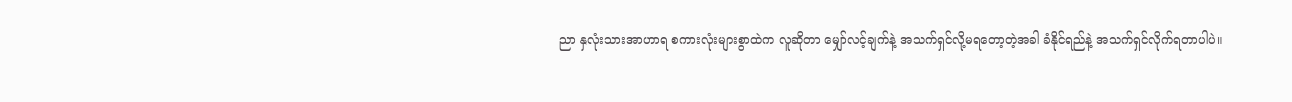ညာ နှလုံးသားအာဟာရ စကားလုံးများစွာထဲက လူဆိုတာ မျှော်လင့်ချက်နဲ့ အသက်ရှင်လို့မရတော့တဲ့အခါ ခံနိုင်ရည်နဲ့ အသက်ရှင်လိုက်ရတာပါပဲ။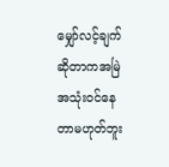မျှော်လင့်ချက်ဆိုတာကအမြဲအသုံးဝင်နေတာမဟုတ်ဘူး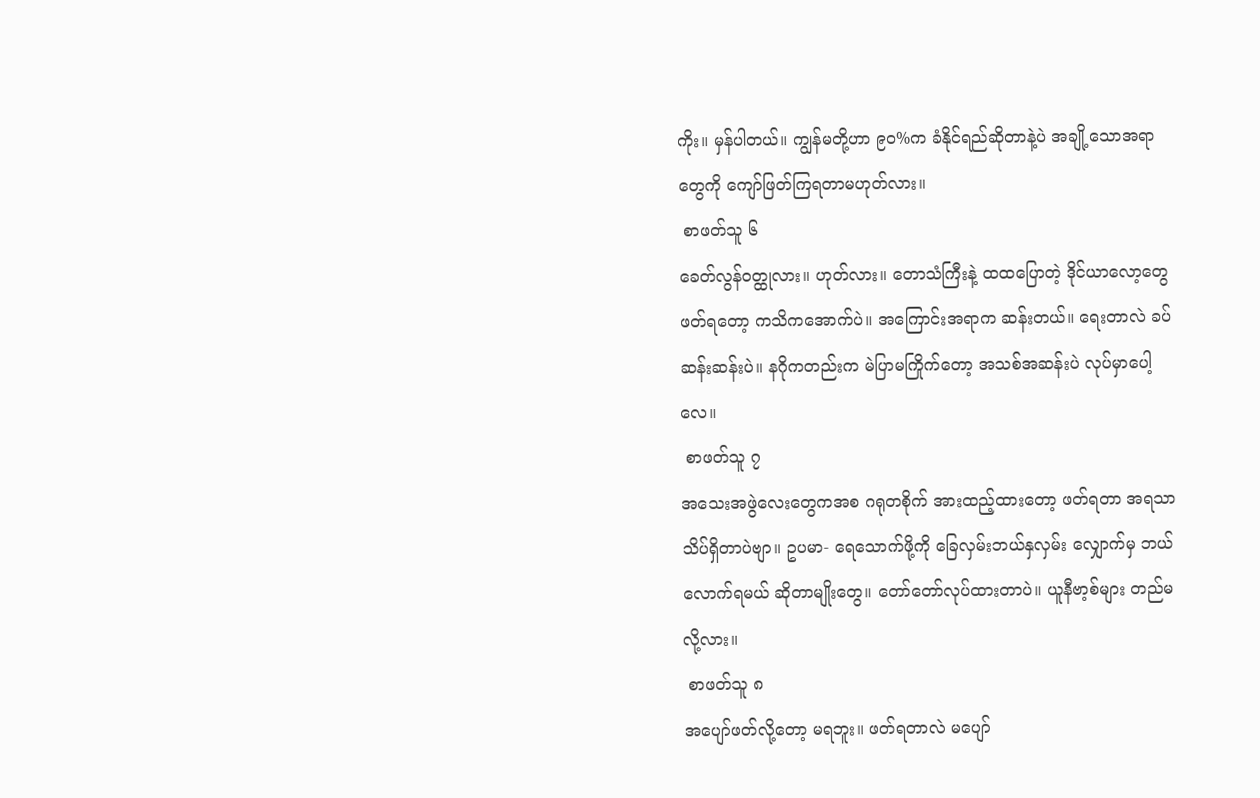ကိုး။ မှန်ပါတယ်။ ကျွန်မတို့ဟာ ၉၀%က ခံနိုင်ရည်ဆိုတာနဲ့ပဲ အချို့သောအရာတွေကို ကျော်ဖြတ်ကြရတာမဟုတ်လား။
 စာဖတ်သူ ၆
ခေတ်လွန်ဝတ္ထုလား။ ဟုတ်လား။ တောသံကြီးနဲ့ ထထပြောတဲ့ ဒိုင်ယာလော့တွေ ဖတ်ရတော့ ကသိကအောက်ပဲ။ အကြောင်းအရာက ဆန်းတယ်။ ရေးတာလဲ ခပ်ဆန်းဆန်းပဲ။ နဂိုကတည်းက မဲပြာမကြိုက်တော့ အသစ်အဆန်းပဲ လုပ်မှာပေါ့လေ။
 စာဖတ်သူ ၇
အသေးအဖွဲလေးတွေကအစ ဂရုတစိုက် အားထည့်ထားတော့ ဖတ်ရတာ အရသာသိပ်ရှိတာပဲဗျာ။ ဥပမာ- ရေသောက်ဖို့ကို ခြေလှမ်းဘယ်နှလှမ်း လျှောက်မှ ဘယ်လောက်ရမယ် ဆိုတာမျိုးတွေ။ တော်တော်လုပ်ထားတာပဲ။ ယူနီဗာ့စ်များ တည်မလို့လား။
 စာဖတ်သူ ၈
အပျော်ဖတ်လို့တော့ မရဘူး။ ဖတ်ရတာလဲ မပျော်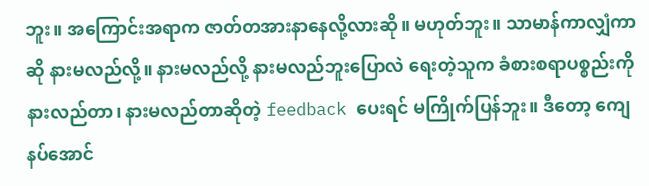ဘူး။ အကြောင်းအရာက ဇာတ်တအားနာနေလို့လားဆို။ မဟုတ်ဘူး။ သာမာန်ကာလျှံကာဆို နားမလည်လို့။ နားမလည်လို့ နားမလည်ဘူးပြောလဲ ရေးတဲ့သူက ခံစားစရာပစ္စည်းကို နားလည်တာ၊ နားမလည်တာဆိုတဲ့ feedback ပေးရင် မကြိုက်ပြန်ဘူး။ ဒီတော့ ကျေနပ်အောင်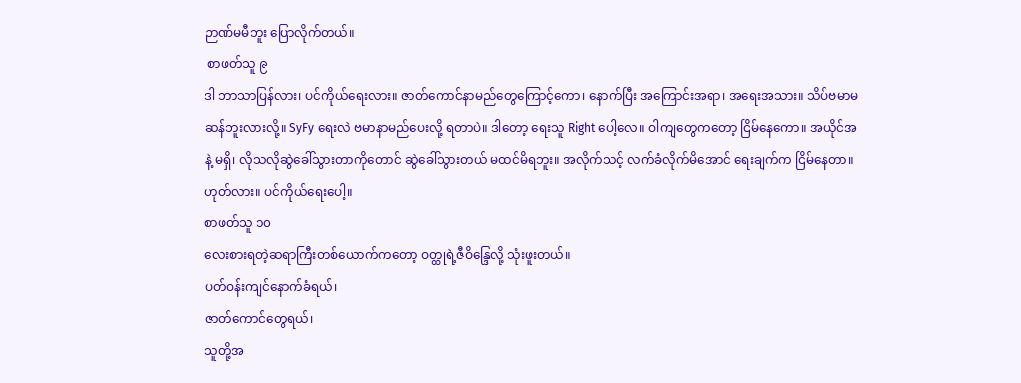ဉာဏ်မမီဘူး ပြောလိုက်တယ်။
 စာဖတ်သူ ၉
ဒါ ဘာသာပြန်လား၊ ပင်ကိုယ်ရေးလား။ ဇာတ်ကောင်နာမည်တွေကြောင့်ကော၊ နောက်ပြီး အကြောင်းအရာ၊ အရေးအသား။ သိပ်ဗမာမဆန်ဘူးလားလို့။ SyFy ရေးလဲ ဗမာနာမည်ပေးလို့ ရတာပဲ။ ဒါတော့ ရေးသူ Right ပေါ့လေ။ ဝါကျတွေကတော့ ငြိမ်နေကော။ အယိုင်အနဲ့ မရှိ၊ လိုသလိုဆွဲခေါ်သွားတာကိုတောင် ဆွဲခေါ်သွားတယ် မထင်မိရဘူး။ အလိုက်သင့် လက်ခံလိုက်မိအောင် ရေးချက်က ငြိမ်နေတာ။ ဟုတ်လား။ ပင်ကိုယ်ရေးပေါ့။
စာဖတ်သူ ၁၀
လေးစားရတဲ့ဆရာကြီးတစ်ယောက်ကတော့ ဝတ္ထုရဲ့ဇီဝိန္ဒြေလို့ သုံးဖူးတယ်။
ပတ်ဝန်းကျင်နောက်ခံရယ်၊
ဇာတ်ကောင်တွေရယ်၊
သူတို့အ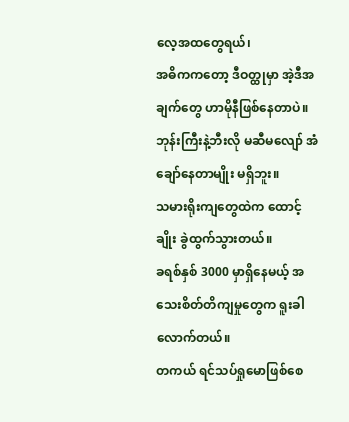လေ့အထတွေရယ်၊
အဓိကကတော့ ဒီဝတ္ထုမှာ အဲ့ဒီအချက်တွေ ဟာမိုနီဖြစ်နေတာပဲ။
ဘုန်းကြီးနဲ့ဘီးလို မဆီမလျော် အံချော်နေတာမျိုး မရှိဘူး။
သမားရိုးကျတွေထဲက ထောင့်ချိုး ခွဲထွက်သွားတယ်။
ခရစ်နှစ် 3000 မှာရှိနေမယ့် အသေးစိတ်တိကျမှုတွေက ရူးခါလောက်တယ်။
တကယ် ရင်သပ်ရှုမောဖြစ်စေ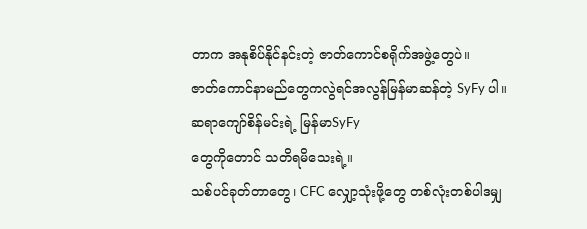တာက အနုစိပ်နိုင်နင်းတဲ့ ဇာတ်ကောင်စရိုက်အဖွဲ့တွေပဲ။
ဇာတ်ကောင်နာမည်တွေကလွဲရင်အလွန်မြန်မာဆန်တဲ့ SyFy ပါ။
ဆရာကျော်စိန်မင်းရဲ့ မြန်မာSyFy
တွေကိုတောင် သတိရမိသေးရဲ့။
သစ်ပင်ခုတ်တာတွေ၊ CFC လျှော့သုံးဖို့တွေ တစ်လုံးတစ်ပါဒမျှ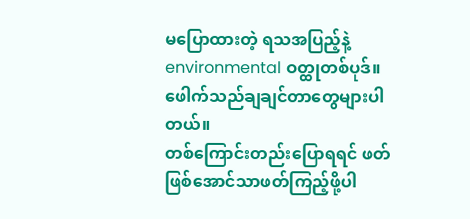မပြောထားတဲ့ ရသအပြည့်နဲ့ environmental ဝတ္ထုတစ်ပုဒ်။
ဖေါက်သည်ချချင်တာတွေများပါတယ်။
တစ်ကြောင်းတည်းပြောရရင် ဖတ်ဖြစ်အောင်သာဖတ်ကြည့်ဖို့ပါ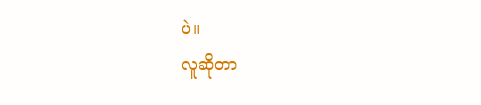ပဲ။
လူဆိုတာ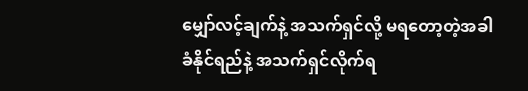မျှော်လင့်ချက်နဲ့ အသက်ရှင်လို့ မရတော့တဲ့အခါ
ခံနိုင်ရည်နဲ့ အသက်ရှင်လိုက်ရ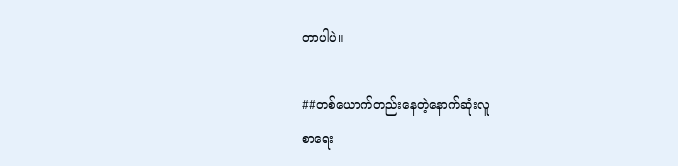တာပါပဲ။

##တစ်ယောက်တည်းနေတဲ့နောက်ဆုံးလူ
စာရေး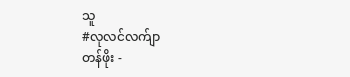သူ
#လုလင်လက်ျာ
တန်ဖိုး -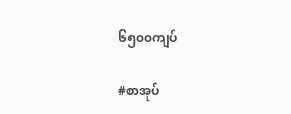၆၅၀၀ကျပ်

#စာအုပ်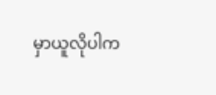မှာယူလိုပါက